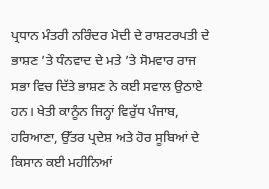ਪ੍ਰਧਾਨ ਮੰਤਰੀ ਨਰਿੰਦਰ ਮੋਦੀ ਦੇ ਰਾਸ਼ਟਰਪਤੀ ਦੇ ਭਾਸ਼ਣ ’ਤੇ ਧੰਨਵਾਦ ਦੇ ਮਤੇ ’ਤੇ ਸੋਮਵਾਰ ਰਾਜ ਸਭਾ ਵਿਚ ਦਿੱਤੇ ਭਾਸ਼ਣ ਨੇ ਕਈ ਸਵਾਲ ਉਠਾਏ ਹਨ। ਖੇਤੀ ਕਾਨੂੰਨ ਜਿਨ੍ਹਾਂ ਵਿਰੁੱਧ ਪੰਜਾਬ, ਹਰਿਆਣਾ, ਉੱਤਰ ਪ੍ਰਦੇਸ਼ ਅਤੇ ਹੋਰ ਸੂਬਿਆਂ ਦੇ ਕਿਸਾਨ ਕਈ ਮਹੀਨਿਆਂ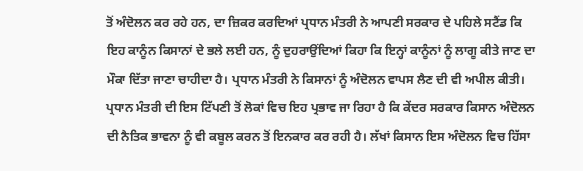ਤੋਂ ਅੰਦੋਲਨ ਕਰ ਰਹੇ ਹਨ, ਦਾ ਜ਼ਿਕਰ ਕਰਦਿਆਂ ਪ੍ਰਧਾਨ ਮੰਤਰੀ ਨੇ ਆਪਣੀ ਸਰਕਾਰ ਦੇ ਪਹਿਲੇ ਸਟੈਂਡ ਕਿ ਇਹ ਕਾਨੂੰਨ ਕਿਸਾਨਾਂ ਦੇ ਭਲੇ ਲਈ ਹਨ, ਨੂੰ ਦੁਹਰਾਉਂਦਿਆਂ ਕਿਹਾ ਕਿ ਇਨ੍ਹਾਂ ਕਾਨੂੰਨਾਂ ਨੂੰ ਲਾਗੂ ਕੀਤੇ ਜਾਣ ਦਾ ਮੌਕਾ ਦਿੱਤਾ ਜਾਣਾ ਚਾਹੀਦਾ ਹੈ। ਪ੍ਰਧਾਨ ਮੰਤਰੀ ਨੇ ਕਿਸਾਨਾਂ ਨੂੰ ਅੰਦੋਲਨ ਵਾਪਸ ਲੈਣ ਦੀ ਵੀ ਅਪੀਲ ਕੀਤੀ। ਪ੍ਰਧਾਨ ਮੰਤਰੀ ਦੀ ਇਸ ਟਿੱਪਣੀ ਤੋਂ ਲੋਕਾਂ ਵਿਚ ਇਹ ਪ੍ਰਭਾਵ ਜਾ ਰਿਹਾ ਹੈ ਕਿ ਕੇਂਦਰ ਸਰਕਾਰ ਕਿਸਾਨ ਅੰਦੋਲਨ ਦੀ ਨੈਤਿਕ ਭਾਵਨਾ ਨੂੰ ਵੀ ਕਬੂਲ ਕਰਨ ਤੋਂ ਇਨਕਾਰ ਕਰ ਰਹੀ ਹੈ। ਲੱਖਾਂ ਕਿਸਾਨ ਇਸ ਅੰਦੋਲਨ ਵਿਚ ਹਿੱਸਾ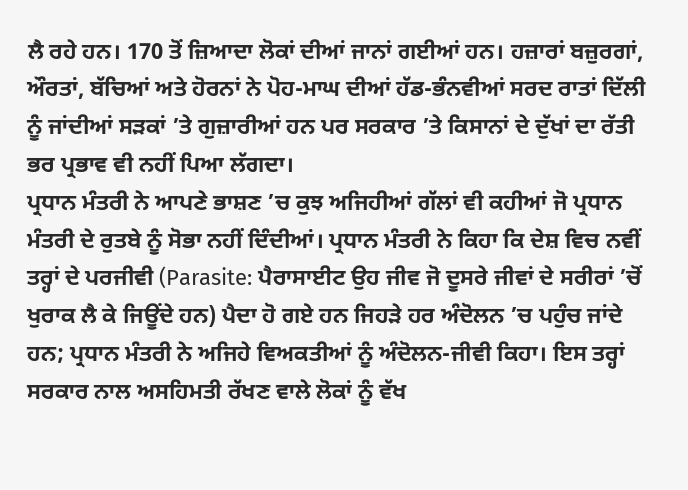ਲੈ ਰਹੇ ਹਨ। 170 ਤੋਂ ਜ਼ਿਆਦਾ ਲੋਕਾਂ ਦੀਆਂ ਜਾਨਾਂ ਗਈਆਂ ਹਨ। ਹਜ਼ਾਰਾਂ ਬਜ਼ੁਰਗਾਂ, ਔਰਤਾਂ, ਬੱਚਿਆਂ ਅਤੇ ਹੋਰਨਾਂ ਨੇ ਪੋਹ-ਮਾਘ ਦੀਆਂ ਹੱਡ-ਭੰਨਵੀਆਂ ਸਰਦ ਰਾਤਾਂ ਦਿੱਲੀ ਨੂੰ ਜਾਂਦੀਆਂ ਸੜਕਾਂ ’ਤੇ ਗੁਜ਼ਾਰੀਆਂ ਹਨ ਪਰ ਸਰਕਾਰ ’ਤੇ ਕਿਸਾਨਾਂ ਦੇ ਦੁੱਖਾਂ ਦਾ ਰੱਤੀ ਭਰ ਪ੍ਰਭਾਵ ਵੀ ਨਹੀਂ ਪਿਆ ਲੱਗਦਾ।
ਪ੍ਰਧਾਨ ਮੰਤਰੀ ਨੇ ਆਪਣੇ ਭਾਸ਼ਣ ’ਚ ਕੁਝ ਅਜਿਹੀਆਂ ਗੱਲਾਂ ਵੀ ਕਹੀਆਂ ਜੋ ਪ੍ਰਧਾਨ ਮੰਤਰੀ ਦੇ ਰੁਤਬੇ ਨੂੰ ਸੋਭਾ ਨਹੀਂ ਦਿੰਦੀਆਂ। ਪ੍ਰਧਾਨ ਮੰਤਰੀ ਨੇ ਕਿਹਾ ਕਿ ਦੇਸ਼ ਵਿਚ ਨਵੀਂ ਤਰ੍ਹਾਂ ਦੇ ਪਰਜੀਵੀ (Parasite: ਪੈਰਾਸਾਈਟ ਉਹ ਜੀਵ ਜੋ ਦੂਸਰੇ ਜੀਵਾਂ ਦੇ ਸਰੀਰਾਂ ’ਚੋਂ ਖੁਰਾਕ ਲੈ ਕੇ ਜਿਊਂਦੇ ਹਨ) ਪੈਦਾ ਹੋ ਗਏ ਹਨ ਜਿਹੜੇ ਹਰ ਅੰਦੋਲਨ ’ਚ ਪਹੁੰਚ ਜਾਂਦੇ ਹਨ; ਪ੍ਰਧਾਨ ਮੰਤਰੀ ਨੇ ਅਜਿਹੇ ਵਿਅਕਤੀਆਂ ਨੂੰ ਅੰਦੋਲਨ-ਜੀਵੀ ਕਿਹਾ। ਇਸ ਤਰ੍ਹਾਂ ਸਰਕਾਰ ਨਾਲ ਅਸਹਿਮਤੀ ਰੱਖਣ ਵਾਲੇ ਲੋਕਾਂ ਨੂੰ ਵੱਖ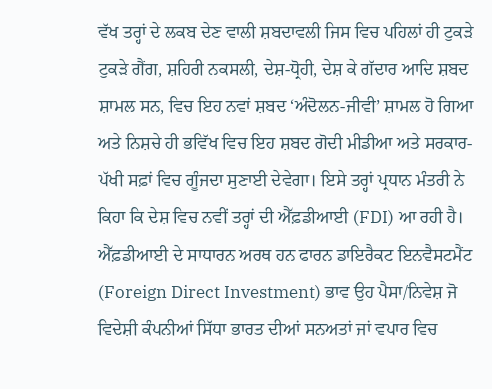ਵੱਖ ਤਰ੍ਹਾਂ ਦੇ ਲਕਬ ਦੇਣ ਵਾਲੀ ਸ਼ਬਦਾਵਲੀ ਜਿਸ ਵਿਚ ਪਹਿਲਾਂ ਹੀ ਟੁਕੜੇ ਟੁਕੜੇ ਗੈਂਗ, ਸ਼ਹਿਰੀ ਨਕਸਲੀ, ਦੇਸ਼-ਧ੍ਰੋਹੀ, ਦੇਸ਼ ਕੇ ਗੱਦਾਰ ਆਦਿ ਸ਼ਬਦ ਸ਼ਾਮਲ ਸਨ, ਵਿਚ ਇਹ ਨਵਾਂ ਸ਼ਬਦ ‘ਅੰਦੋਲਨ-ਜੀਵੀ’ ਸ਼ਾਮਲ ਹੋ ਗਿਆ ਅਤੇ ਨਿਸ਼ਚੇ ਹੀ ਭਵਿੱਖ ਵਿਚ ਇਹ ਸ਼ਬਦ ਗੋਦੀ ਮੀਡੀਆ ਅਤੇ ਸਰਕਾਰ-ਪੱਖੀ ਸਫ਼ਾਂ ਵਿਚ ਗੂੰਜਦਾ ਸੁਣਾਈ ਦੇਵੇਗਾ। ਇਸੇ ਤਰ੍ਹਾਂ ਪ੍ਰਧਾਨ ਮੰਤਰੀ ਨੇ ਕਿਹਾ ਕਿ ਦੇਸ਼ ਵਿਚ ਨਵੀਂ ਤਰ੍ਹਾਂ ਦੀ ਐੱਫ਼ਡੀਆਈ (FDI) ਆ ਰਹੀ ਹੈ। ਐੱਫ਼ਡੀਆਈ ਦੇ ਸਾਧਾਰਨ ਅਰਥ ਹਨ ਫਾਰਨ ਡਾਇਰੈਕਟ ਇਨਵੈਸਟਮੈਂਟ (Foreign Direct Investment) ਭਾਵ ਉਹ ਪੈਸਾ/ਨਿਵੇਸ਼ ਜੋ ਵਿਦੇਸ਼ੀ ਕੰਪਨੀਆਂ ਸਿੱਧਾ ਭਾਰਤ ਦੀਆਂ ਸਨਅਤਾਂ ਜਾਂ ਵਪਾਰ ਵਿਚ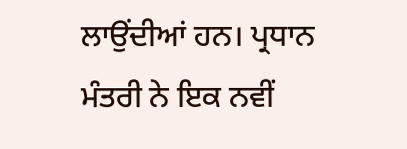ਲਾਉਂਦੀਆਂ ਹਨ। ਪ੍ਰਧਾਨ ਮੰਤਰੀ ਨੇ ਇਕ ਨਵੀਂ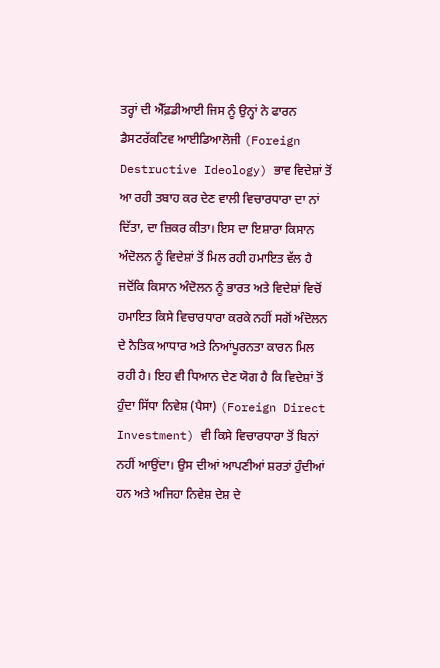ਤਰ੍ਹਾਂ ਦੀ ਐੱਫ਼ਡੀਆਈ ਜਿਸ ਨੂੰ ਉਨ੍ਹਾਂ ਨੇ ਫਾਰਨ ਡੈਸਟਰੱਕਟਿਵ ਆਈਡਿਆਲੋਜੀ (Foreign Destructive Ideology) ਭਾਵ ਵਿਦੇਸ਼ਾਂ ਤੋਂ ਆ ਰਹੀ ਤਬਾਹ ਕਰ ਦੇਣ ਵਾਲੀ ਵਿਚਾਰਧਾਰਾ ਦਾ ਨਾਂ ਦਿੱਤਾ, ਦਾ ਜ਼ਿਕਰ ਕੀਤਾ। ਇਸ ਦਾ ਇਸ਼ਾਰਾ ਕਿਸਾਨ ਅੰਦੋਲਨ ਨੂੰ ਵਿਦੇਸ਼ਾਂ ਤੋਂ ਮਿਲ ਰਹੀ ਹਮਾਇਤ ਵੱਲ ਹੈ ਜਦੋਂਕਿ ਕਿਸਾਨ ਅੰਦੋਲਨ ਨੂੰ ਭਾਰਤ ਅਤੇ ਵਿਦੇਸ਼ਾਂ ਵਿਚੋਂ ਹਮਾਇਤ ਕਿਸੇ ਵਿਚਾਰਧਾਰਾ ਕਰਕੇ ਨਹੀਂ ਸਗੋਂ ਅੰਦੋਲਨ ਦੇ ਨੈਤਿਕ ਆਧਾਰ ਅਤੇ ਨਿਆਂਪੂਰਨਤਾ ਕਾਰਨ ਮਿਲ ਰਹੀ ਹੈ। ਇਹ ਵੀ ਧਿਆਨ ਦੇਣ ਯੋਗ ਹੈ ਕਿ ਵਿਦੇਸ਼ਾਂ ਤੋਂ ਹੁੰਦਾ ਸਿੱਧਾ ਨਿਵੇਸ਼ (ਪੈਸਾ) (Foreign Direct Investment) ਵੀ ਕਿਸੇ ਵਿਚਾਰਧਾਰਾ ਤੋਂ ਬਿਨਾਂ ਨਹੀਂ ਆਉਂਦਾ। ਉਸ ਦੀਆਂ ਆਪਣੀਆਂ ਸ਼ਰਤਾਂ ਹੁੰਦੀਆਂ ਹਨ ਅਤੇ ਅਜਿਹਾ ਨਿਵੇਸ਼ ਦੇਸ਼ ਦੇ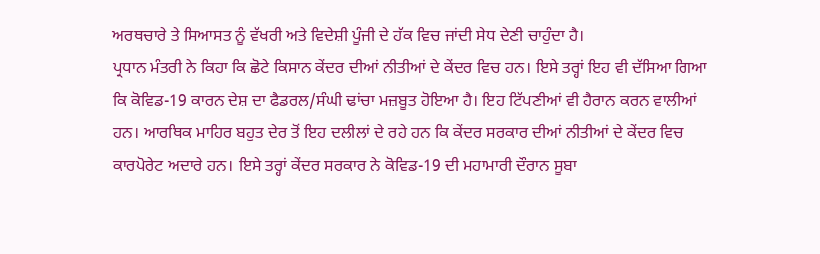ਅਰਥਚਾਰੇ ਤੇ ਸਿਆਸਤ ਨੂੰ ਵੱਖਰੀ ਅਤੇ ਵਿਦੇਸ਼ੀ ਪੂੰਜੀ ਦੇ ਹੱਕ ਵਿਚ ਜਾਂਦੀ ਸੇਧ ਦੇਣੀ ਚਾਹੁੰਦਾ ਹੈ।
ਪ੍ਰਧਾਨ ਮੰਤਰੀ ਨੇ ਕਿਹਾ ਕਿ ਛੋਟੇ ਕਿਸਾਨ ਕੇਂਦਰ ਦੀਆਂ ਨੀਤੀਆਂ ਦੇ ਕੇਂਦਰ ਵਿਚ ਹਨ। ਇਸੇ ਤਰ੍ਹਾਂ ਇਹ ਵੀ ਦੱਸਿਆ ਗਿਆ ਕਿ ਕੋਵਿਡ-19 ਕਾਰਨ ਦੇਸ਼ ਦਾ ਫੈਡਰਲ/ਸੰਘੀ ਢਾਂਚਾ ਮਜ਼ਬੂਤ ਹੋਇਆ ਹੈ। ਇਹ ਟਿੱਪਣੀਆਂ ਵੀ ਹੈਰਾਨ ਕਰਨ ਵਾਲੀਆਂ ਹਨ। ਆਰਥਿਕ ਮਾਹਿਰ ਬਹੁਤ ਦੇਰ ਤੋਂ ਇਹ ਦਲੀਲਾਂ ਦੇ ਰਹੇ ਹਨ ਕਿ ਕੇਂਦਰ ਸਰਕਾਰ ਦੀਆਂ ਨੀਤੀਆਂ ਦੇ ਕੇਂਦਰ ਵਿਚ ਕਾਰਪੋਰੇਟ ਅਦਾਰੇ ਹਨ। ਇਸੇ ਤਰ੍ਹਾਂ ਕੇਂਦਰ ਸਰਕਾਰ ਨੇ ਕੋਵਿਡ-19 ਦੀ ਮਹਾਮਾਰੀ ਦੌਰਾਨ ਸੂਬਾ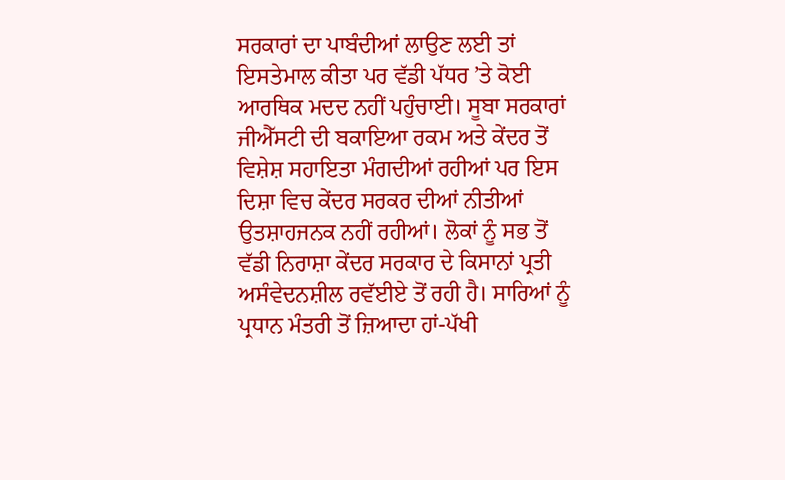ਸਰਕਾਰਾਂ ਦਾ ਪਾਬੰਦੀਆਂ ਲਾਉਣ ਲਈ ਤਾਂ ਇਸਤੇਮਾਲ ਕੀਤਾ ਪਰ ਵੱਡੀ ਪੱਧਰ ’ਤੇ ਕੋਈ ਆਰਥਿਕ ਮਦਦ ਨਹੀਂ ਪਹੁੰਚਾਈ। ਸੂਬਾ ਸਰਕਾਰਾਂ ਜੀਐੱਸਟੀ ਦੀ ਬਕਾਇਆ ਰਕਮ ਅਤੇ ਕੇਂਦਰ ਤੋਂ ਵਿਸ਼ੇਸ਼ ਸਹਾਇਤਾ ਮੰਗਦੀਆਂ ਰਹੀਆਂ ਪਰ ਇਸ ਦਿਸ਼ਾ ਵਿਚ ਕੇਂਦਰ ਸਰਕਰ ਦੀਆਂ ਨੀਤੀਆਂ ਉਤਸ਼ਾਹਜਨਕ ਨਹੀਂ ਰਹੀਆਂ। ਲੋਕਾਂ ਨੂੰ ਸਭ ਤੋਂ ਵੱਡੀ ਨਿਰਾਸ਼ਾ ਕੇਂਦਰ ਸਰਕਾਰ ਦੇ ਕਿਸਾਨਾਂ ਪ੍ਰਤੀ ਅਸੰਵੇਦਨਸ਼ੀਲ ਰਵੱਈਏ ਤੋਂ ਰਹੀ ਹੈ। ਸਾਰਿਆਂ ਨੂੰ ਪ੍ਰਧਾਨ ਮੰਤਰੀ ਤੋਂ ਜ਼ਿਆਦਾ ਹਾਂ-ਪੱਖੀ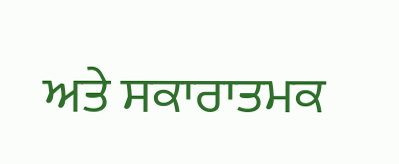ਅਤੇ ਸਕਾਰਾਤਮਕ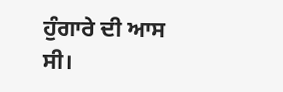ਹੁੰਗਾਰੇ ਦੀ ਆਸ ਸੀ।